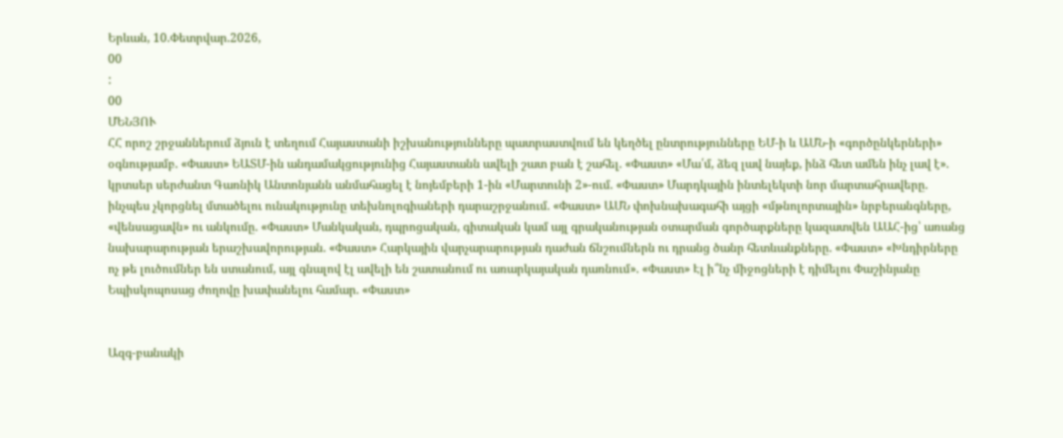Երևան, 10.Փետրվար.2026,
00
:
00
ՄԵՆՅՈՒ
ՀՀ որոշ շրջաններում ձյուն է տեղում Հայաստանի իշխանությունները պատրաստվում են կեղծել ընտրությունները ԵՄ-ի և ԱՄՆ-ի «գործընկերների» օգնությամբ. «Փաստ» ԵԱՏՄ-ին անդամակցությունից Հայաստանն ավելի շատ բան է շահել. «Փաստ» «Մա՛մ, ձեզ լավ նայեք, ինձ հետ ամեն ինչ լավ է». կրտսեր սերժանտ Գառնիկ Անտոնյանն անմահացել է նոյեմբերի 1-ին «Մարտունի 2»-ում. «Փաստ» Մարդկային ինտելեկտի նոր մարտահրավերը. ինչպես չկորցնել մտածելու ունակությունը տեխնոլոգիաների դարաշրջանում. «Փաստ» ԱՄՆ փոխնախագահի այցի «մթնոլորտային» նրբերանգները, «վենսացավն» ու անկումը. «Փաստ» Մանկական, դպրոցական, գիտական կամ այլ գրականության օտարման գործարքները կազատվեն ԱԱՀ-ից՝ առանց նախարարության երաշխավորության. «Փաստ» Հարկային վարչարարության դաժան ճնշումներն ու դրանց ծանր հետևանքները. «Փաստ» «Խնդիրները ոչ թե լուծումներ են ստանում, այլ գնալով էլ ավելի են շատանում ու առարկայական դառնում». «Փաստ» Էլ ի՞նչ միջոցների է դիմելու Փաշինյանը Եպիսկոպոսաց ժողովը խափանելու համար. «Փաստ»


Ազգ-բանակի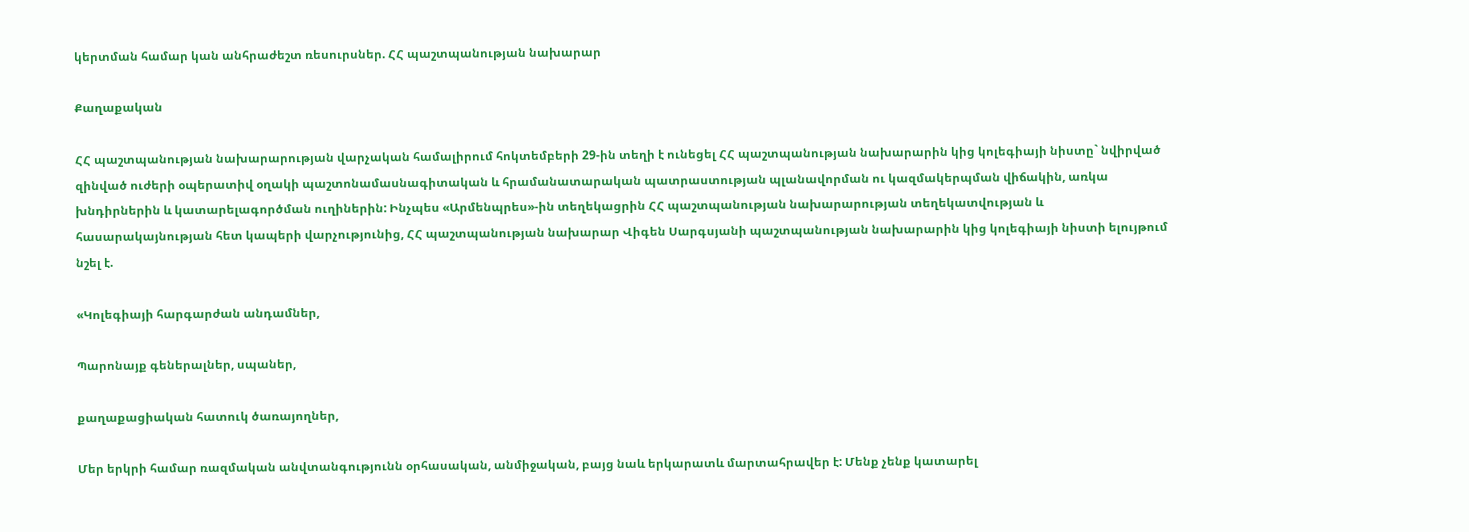կերտման համար կան անհրաժեշտ ռեսուրսներ. ՀՀ պաշտպանության նախարար

Քաղաքական

ՀՀ պաշտպանության նախարարության վարչական համալիրում հոկտեմբերի 29-ին տեղի է ունեցել ՀՀ պաշտպանության նախարարին կից կոլեգիայի նիստը` նվիրված զինված ուժերի օպերատիվ օղակի պաշտոնամասնագիտական և հրամանատարական պատրաստության պլանավորման ու կազմակերպման վիճակին, առկա խնդիրներին և կատարելագործման ուղիներին: Ինչպես «Արմենպրես»-ին տեղեկացրին ՀՀ պաշտպանության նախարարության տեղեկատվության և հասարակայնության հետ կապերի վարչությունից, ՀՀ պաշտպանության նախարար Վիգեն Սարգսյանի պաշտպանության նախարարին կից կոլեգիայի նիստի ելույթում նշել է.

«Կոլեգիայի հարգարժան անդամներ,

Պարոնայք գեներալներ, սպաներ,

քաղաքացիական հատուկ ծառայողներ,

Մեր երկրի համար ռազմական անվտանգությունն օրհասական, անմիջական, բայց նաև երկարատև մարտահրավեր է: Մենք չենք կատարել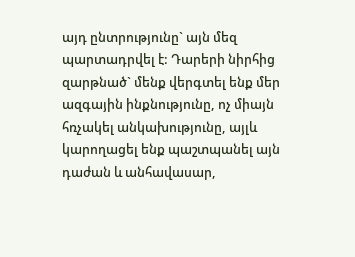այդ ընտրությունը` այն մեզ պարտադրվել է: Դարերի նիրհից զարթնած` մենք վերգտել ենք մեր ազգային ինքնությունը, ոչ միայն հռչակել անկախությունը, այլև կարողացել ենք պաշտպանել այն դաժան և անհավասար,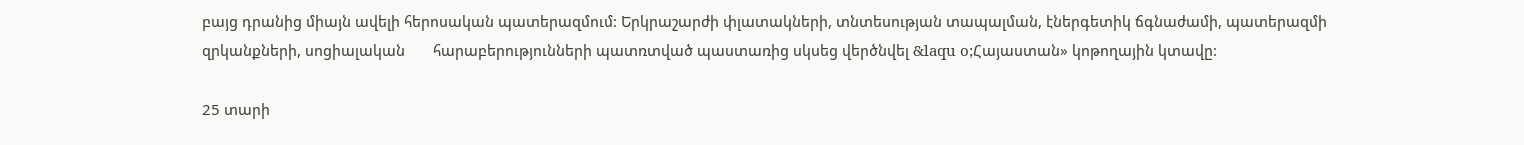բայց դրանից միայն ավելի հերոսական պատերազմում: Երկրաշարժի փլատակների, տնտեսության տապալման, էներգետիկ ճգնաժամի, պատերազմի զրկանքների, սոցիալական       հարաբերությունների պատռտված պաստառից սկսեց վերծնվել &laqu o;Հայաստան» կոթողային կտավը:

25 տարի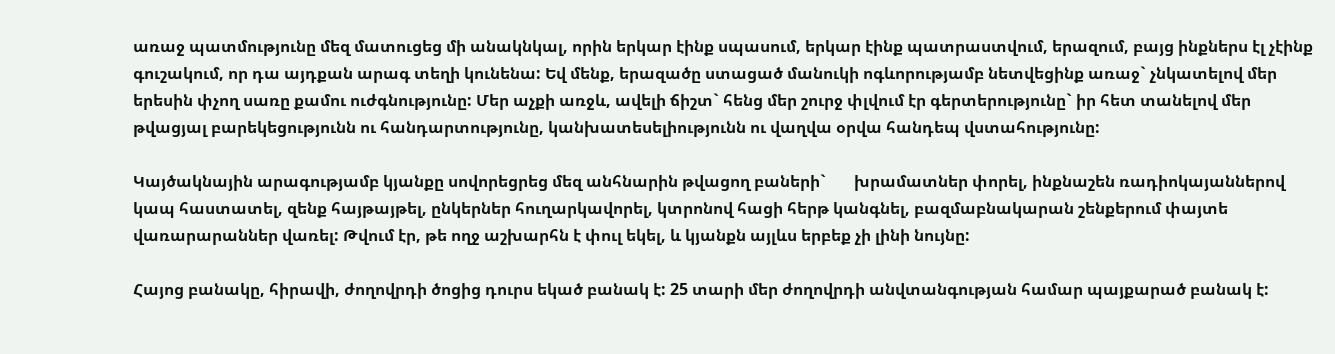առաջ պատմությունը մեզ մատուցեց մի անակնկալ, որին երկար էինք սպասում, երկար էինք պատրաստվում, երազում, բայց ինքներս էլ չէինք գուշակում, որ դա այդքան արագ տեղի կունենա: Եվ մենք, երազածը ստացած մանուկի ոգևորությամբ նետվեցինք առաջ` չնկատելով մեր երեսին փչող սառը քամու ուժգնությունը: Մեր աչքի առջև, ավելի ճիշտ` հենց մեր շուրջ փլվում էր գերտերությունը` իր հետ տանելով մեր թվացյալ բարեկեցությունն ու հանդարտությունը, կանխատեսելիությունն ու վաղվա օրվա հանդեպ վստահությունը:

Կայծակնային արագությամբ կյանքը սովորեցրեց մեզ անհնարին թվացող բաների`       խրամատներ փորել, ինքնաշեն ռադիոկայաններով կապ հաստատել, զենք հայթայթել, ընկերներ հուղարկավորել, կտրոնով հացի հերթ կանգնել, բազմաբնակարան շենքերում փայտե վառարարաններ վառել: Թվում էր, թե ողջ աշխարհն է փուլ եկել, և կյանքն այլևս երբեք չի լինի նույնը:

Հայոց բանակը, հիրավի, ժողովրդի ծոցից դուրս եկած բանակ է: 25 տարի մեր ժողովրդի անվտանգության համար պայքարած բանակ է: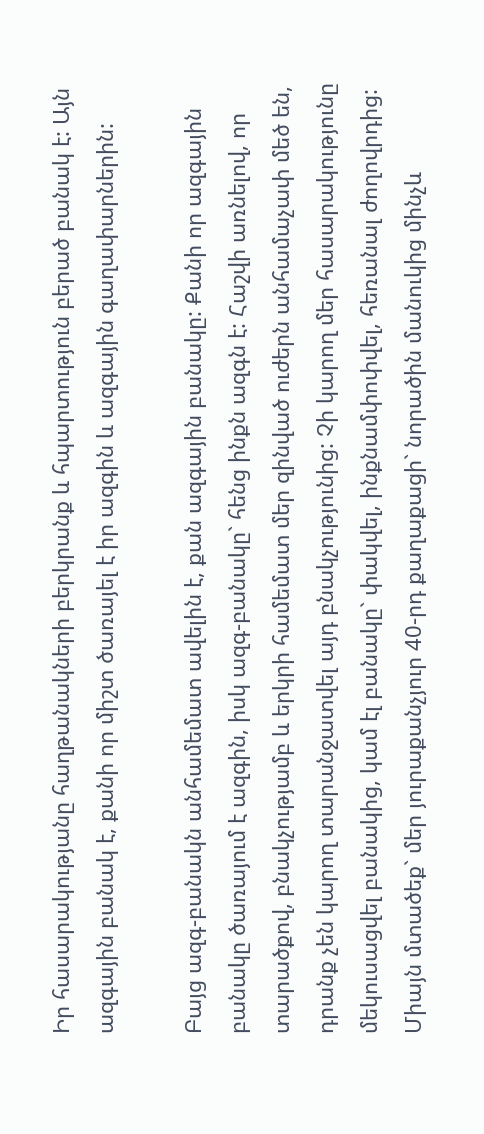Իր հասարակությանը հաղթանակների բերկրանք և հպարտություն բերած բանակ է: Այն ազգային բանակ է, քանի որ միշտ ծառայել է իր ազգին և ազգային գաղափարներին:

Բայց ազգ-բանակն անհամեմատ ավելին է, քան ազգային բանակը: Քանի որ ազգային բանակը ծառայում է ազգին, իսկ ազգ-բանակը` հենց ինքն ազգն է: Հաշվի առնելով, որ տարածքով, բնակչությամբ և երկրի համեմատ մեր զինված ուժերն անհամաչափ մեծ են, դրանք չեն կարող տարանջատվել այդ բնակչությունից: Չի կարող մեր հասարակությունը մեկուսացվել բանակից, կամ էլ բանակը` փակվել, ինքնամփոփվել, հեռանալ ժողովրդից: Միայն մտածեք` մեր յուրաքանչյուր 40-րդ քաղաքացի` նորածին մանուկից մինչև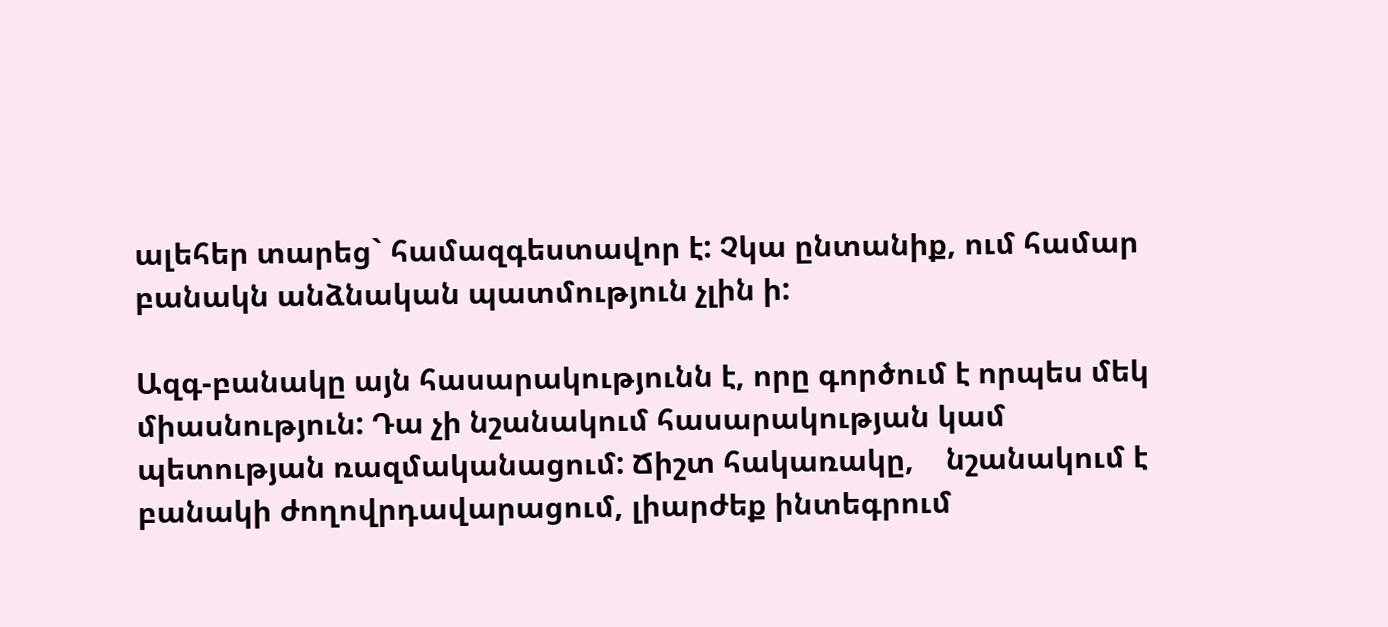ալեհեր տարեց` համազգեստավոր է: Չկա ընտանիք, ում համար բանակն անձնական պատմություն չլին ի:

Ազգ-բանակը այն հասարակությունն է, որը գործում է որպես մեկ միասնություն: Դա չի նշանակում հասարակության կամ պետության ռազմականացում: Ճիշտ հակառակը,    նշանակում է բանակի ժողովրդավարացում, լիարժեք ինտեգրում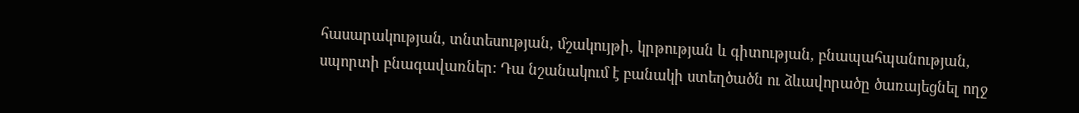հասարակության, տնտեսության, մշակույթի, կրթության և գիտության, բնապահպանության, սպորտի բնագավառներ: Դա նշանակում է բանակի ստեղծածն ու ձևավորածը ծառայեցնել ողջ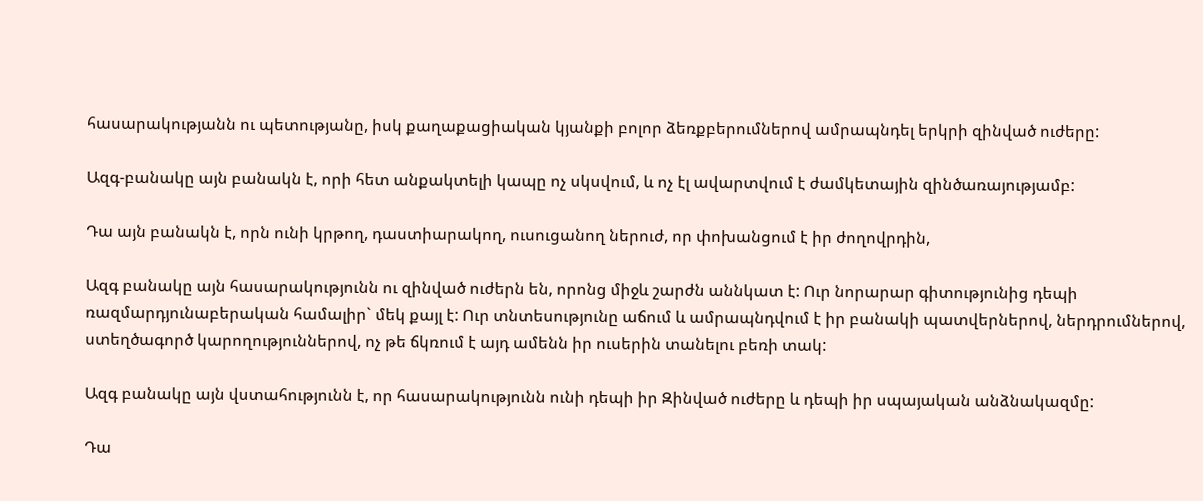հասարակությանն ու պետությանը, իսկ քաղաքացիական կյանքի բոլոր ձեռքբերումներով ամրապնդել երկրի զինված ուժերը:

Ազգ-բանակը այն բանակն է, որի հետ անքակտելի կապը ոչ սկսվում, և ոչ էլ ավարտվում է ժամկետային զինծառայությամբ:

Դա այն բանակն է, որն ունի կրթող, դաստիարակող, ուսուցանող ներուժ, որ փոխանցում է իր ժողովրդին,

Ազգ բանակը այն հասարակությունն ու զինված ուժերն են, որոնց միջև շարժն աննկատ է: Ուր նորարար գիտությունից դեպի ռազմարդյունաբերական համալիր` մեկ քայլ է: Ուր տնտեսությունը աճում և ամրապնդվում է իր բանակի պատվերներով, ներդրումներով, ստեղծագործ կարողություններով, ոչ թե ճկռում է այդ ամենն իր ուսերին տանելու բեռի տակ:

Ազգ բանակը այն վստահությունն է, որ հասարակությունն ունի դեպի իր Զինված ուժերը և դեպի իր սպայական անձնակազմը:

Դա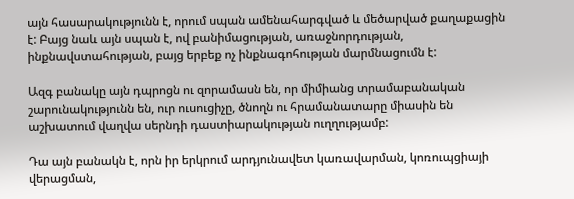այն հասարակությունն է, որում սպան ամենահարգված և մեծարված քաղաքացին է: Բայց նաև այն սպան է, ով բանիմացության, առաջնորդության, ինքնավստահության, բայց երբեք ոչ ինքնագոհության մարմնացումն է:

Ազգ բանակը այն դպրոցն ու զորամասն են, որ միմիանց տրամաբանական շարունակությունն են, ուր ուսուցիչը, ծնողն ու հրամանատարը միասին են աշխատում վաղվա սերնդի դաստիարակության ուղղությամբ:

Դա այն բանակն է, որն իր երկրում արդյունավետ կառավարման, կոռուպցիայի վերացման,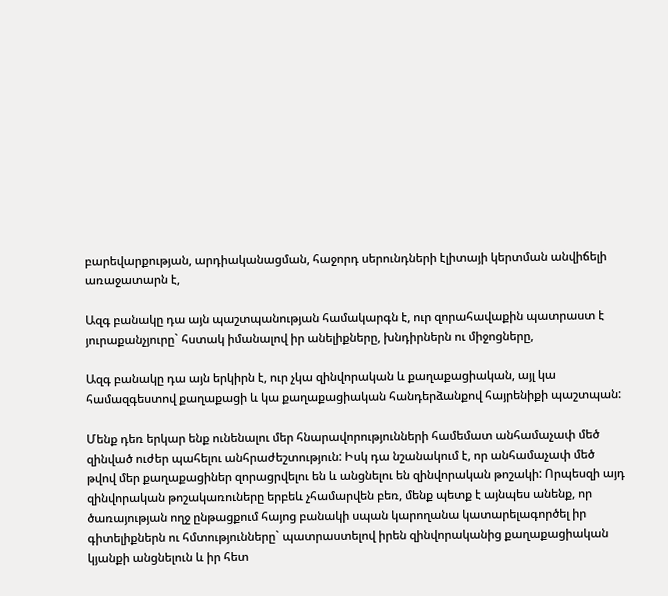բարեվարքության, արդիականացման, հաջորդ սերունդների էլիտայի կերտման անվիճելի առաջատարն է,

Ազգ բանակը դա այն պաշտպանության համակարգն է, ուր զորահավաքին պատրաստ է յուրաքանչյուրը` հստակ իմանալով իր անելիքները, խնդիրներն ու միջոցները,

Ազգ բանակը դա այն երկիրն է, ուր չկա զինվորական և քաղաքացիական, այլ կա համազգեստով քաղաքացի և կա քաղաքացիական հանդերձանքով հայրենիքի պաշտպան:

Մենք դեռ երկար ենք ունենալու մեր հնարավորությունների համեմատ անհամաչափ մեծ զինված ուժեր պահելու անհրաժեշտություն: Իսկ դա նշանակում է, որ անհամաչափ մեծ թվով մեր քաղաքացիներ զորացրվելու են և անցնելու են զինվորական թոշակի: Որպեսզի այդ զինվորական թոշակառուները երբեև չհամարվեն բեռ, մենք պետք է այնպես անենք, որ ծառայության ողջ ընթացքում հայոց բանակի սպան կարողանա կատարելագործել իր գիտելիքներն ու հմտությունները` պատրաստելով իրեն զինվորականից քաղաքացիական կյանքի անցնելուն և իր հետ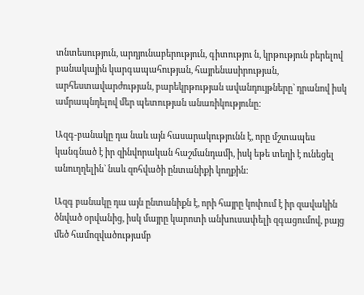տնտեսություն, արդյունաբերություն, գիտությու ն, կրթություն բերելով բանակային կարգապահության, հայրենասիրության, արհեստավարժության, բարեկրթության ավանդույթները` դրանով իսկ ամրապնդելով մեր պետության անառիկությունը:

Ազգ-բանակը դա նաև այն հասարակությունն է, որը մշտապես կանգնած է իր զինվորական հաշմանդամի, իսկ եթե տեղի է ունեցել անուղղելին` նաև զոհվածի ընտանիքի կողքին:

Ազգ բանակը դա այն ընտանիքն է, որի հայրը կոփում է իր զավակին ծնված օրվանից, իսկ մայրը կարոտի անխուսափելի զգացումով, բայց մեծ համոզվածությամբ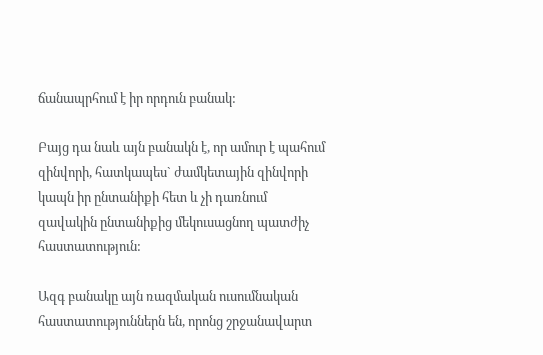ճանապրհում է իր որդուն բանակ:

Բայց դա նաև այն բանակն է, որ ամուր է պահում զինվորի, հատկապես` ժամկետային զինվորի կապն իր ընտանիքի հետ և չի դառնում զավակին ընտանիքից մեկուսացնող պատժիչ հաստատություն:

Ազգ բանակը այն ռազմական ուսումնական հաստատություններն են, որոնց շրջանավարտ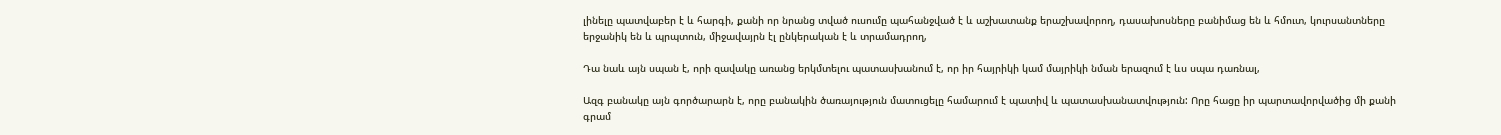լինելը պատվաբեր է և հարգի, քանի որ նրանց տված ուսումը պահանջված է և աշխատանք երաշխավորող, դասախոսները բանիմաց են և հմուտ, կուրսանտները երջանիկ են և պրպտուն, միջավայրն էլ ընկերական է և տրամադրող,

Դա նաև այն սպան է, որի զավակը առանց երկմտելու պատասխանում է, որ իր հայրիկի կամ մայրիկի նման երազում է ևս սպա դառնալ,

Ազգ բանակը այն գործարարն է, որը բանակին ծառայություն մատուցելը համարում է պատիվ և պատասխանատվություն: Որը հացը իր պարտավորվածից մի քանի գրամ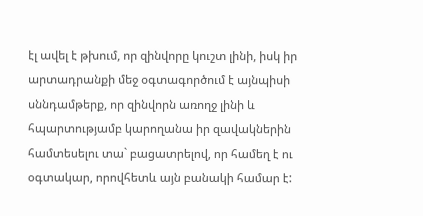էլ ավել է թխում, որ զինվորը կուշտ լինի, իսկ իր արտադրանքի մեջ օգտագործում է այնպիսի սննդամթերք, որ զինվորն առողջ լինի և հպարտությամբ կարողանա իր զավակներին համտեսելու տա` բացատրելով, որ համեղ է ու օգտակար, որովհետև այն բանակի համար է: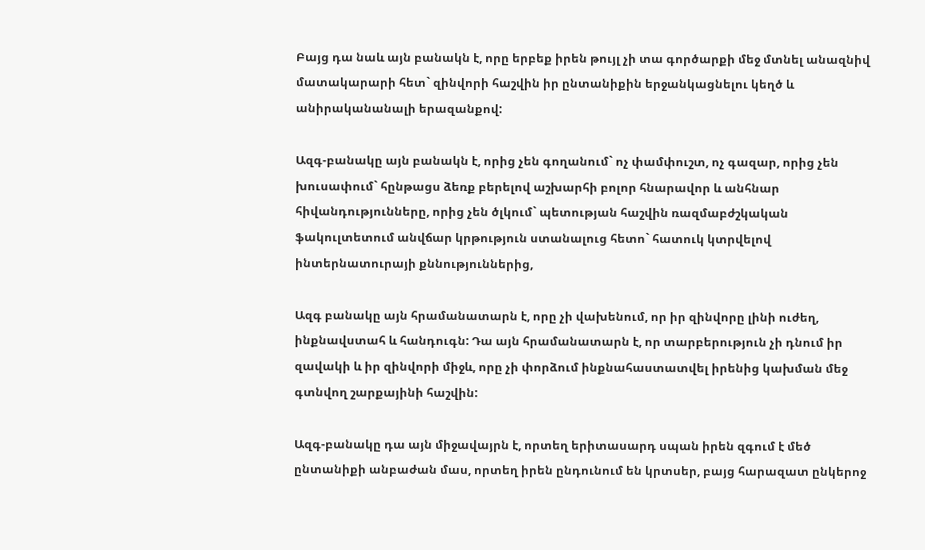Բայց դա նաև այն բանակն է, որը երբեք իրեն թույլ չի տա գործարքի մեջ մտնել անազնիվ մատակարարի հետ` զինվորի հաշվին իր ընտանիքին երջանկացնելու կեղծ և անիրականանալի երազանքով:

Ազգ-բանակը այն բանակն է, որից չեն գողանում` ոչ փամփուշտ, ոչ գազար, որից չեն խուսափում` հընթացս ձեռք բերելով աշխարհի բոլոր հնարավոր և անհնար հիվանդությունները, որից չեն ծլկում` պետության հաշվին ռազմաբժշկական ֆակուլտետում անվճար կրթություն ստանալուց հետո` հատուկ կտրվելով ինտերնատուրայի քննություններից,

Ազգ բանակը այն հրամանատարն է, որը չի վախենում, որ իր զինվորը լինի ուժեղ, ինքնավստահ և հանդուգն: Դա այն հրամանատարն է, որ տարբերություն չի դնում իր զավակի և իր զինվորի միջև, որը չի փորձում ինքնահաստատվել իրենից կախման մեջ գտնվող շարքայինի հաշվին:

Ազգ-բանակը դա այն միջավայրն է, որտեղ երիտասարդ սպան իրեն զգում է մեծ ընտանիքի անբաժան մաս, որտեղ իրեն ընդունում են կրտսեր, բայց հարազատ ընկերոջ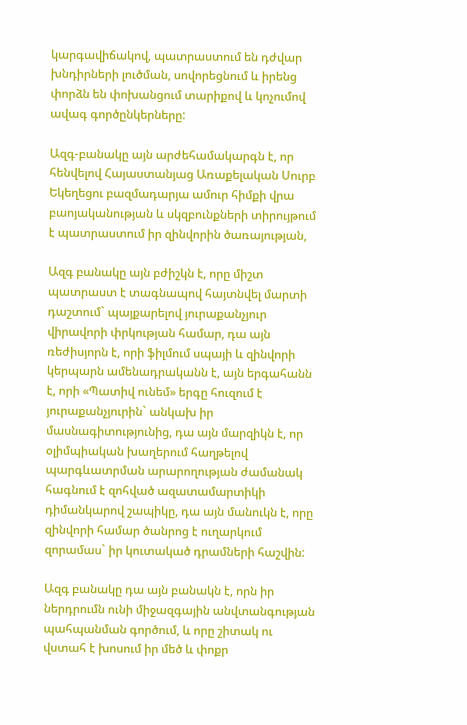կարգավիճակով, պատրաստում են դժվար խնդիրների լուծման, սովորեցնում և իրենց փորձն են փոխանցում տարիքով և կոչումով ավագ գործընկերները:

Ազգ-բանակը այն արժեհամակարգն է, որ հենվելով Հայաստանյաց Առաքելական Սուրբ Եկեղեցու բազմադարյա ամուր հիմքի վրա բաոյականության և սկզբունքների տիրույթում է պատրաստում իր զինվորին ծառայության,

Ազգ բանակը այն բժիշկն է, որը միշտ պատրաստ է տագնապով հայտնվել մարտի դաշտում` պայքարելով յուրաքանչյուր վիրավորի փրկության համար, դա այն ռեժիսյորն է, որի ֆիլմում սպայի և զինվորի կերպարն ամենադրականն է, այն երգահանն է, որի «Պատիվ ունեմ» երգը հուզում է յուրաքանչյուրին` անկախ իր մասնագիտությունից, դա այն մարզիկն է, որ օլիմպիական խաղերում հաղթելով պարգևատրման արարողության ժամանակ հագնում է զոհված ազատամարտիկի դիմանկարով շապիկը, դա այն մանուկն է, որը զինվորի համար ծանրոց է ուղարկում զորամաս` իր կուտակած դրամների հաշվին:

Ազգ բանակը դա այն բանակն է, որն իր ներդրումն ունի միջազգային անվտանգության պահպանման գործում, և որը շիտակ ու վստահ է խոսում իր մեծ և փոքր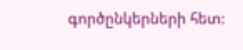գործընկերների հետ: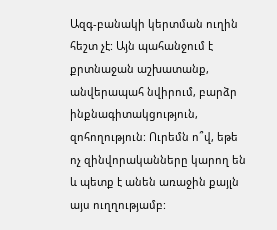Ազգ-բանակի կերտման ուղին հեշտ չէ: Այն պահանջում է քրտնաջան աշխատանք,           անվերապահ նվիրում, բարձր ինքնագիտակցություն, զոհողություն: Ուրեմն ո՞վ, եթե ոչ զինվորականները կարող են և պետք է անեն առաջին քայլն այս ուղղությամբ: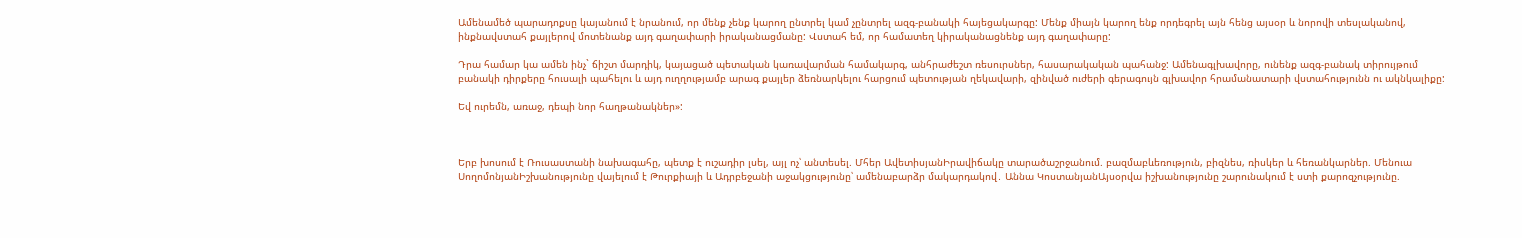Ամենամեծ պարադոքսը կայանում է նրանում, որ մենք չենք կարող ընտրել կամ չընտրել ազգ-բանակի հայեցակարգը: Մենք միայն կարող ենք որդեգրել այն հենց այսօր և նորովի տեսլականով, ինքնավստահ քայլերով մոտենանք այդ գաղափարի իրականացմանը: Վստահ եմ, որ համատեղ կիրականացնենք այդ գաղափարը:

Դրա համար կա ամեն ինչ` ճիշտ մարդիկ, կայացած պետական կառավարման համակարգ, անհրաժեշտ ռեսուրսներ, հասարակական պահանջ: Ամենագլխավորը, ունենք ազգ-բանակ տիրույթում բանակի դիրքերը հուսալի պահելու և այդ ուղղությամբ արագ քայլեր ձեռնարկելու հարցում պետության ղեկավարի, զինված ուժերի գերագույն գլխավոր հրամանատարի վստահությունն ու ակնկալիքը:

Եվ ուրեմն, առաջ, դեպի նոր հաղթանակներ»:



Երբ խոսում է Ռուսաստանի նախագահը, պետք է ուշադիր լսել, այլ ոչ՝ անտեսել. Մհեր ԱվետիսյանԻրավիճակը տարածաշրջանում. բազմաբևեռություն, բիզնես, ռիսկեր և հեռանկարներ. Մենուա ՍողոմոնյանԻշխանությունը վայելում է Թուրքիայի և Ադրբեջանի աջակցությունը՝ ամենաբարձր մակարդակով․ Աննա ԿոստանյանԱյսօրվա իշխանությունը շարունակում է ստի քարոզչությունը.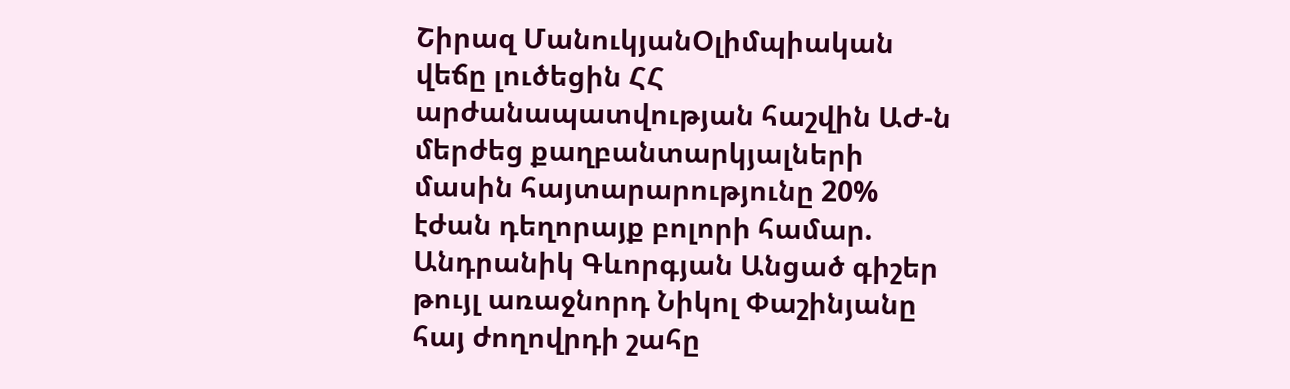Շիրազ ՄանուկյանՕլիմպիական վեճը լուծեցին ՀՀ արժանապատվության հաշվին ԱԺ-ն մերժեց քաղբանտարկյալների մասին հայտարարությունը 20% էժան դեղորայք բոլորի համար. Անդրանիկ Գևորգյան Անցած գիշեր թույլ առաջնորդ Նիկոլ Փաշինյանը հայ ժողովրդի շահը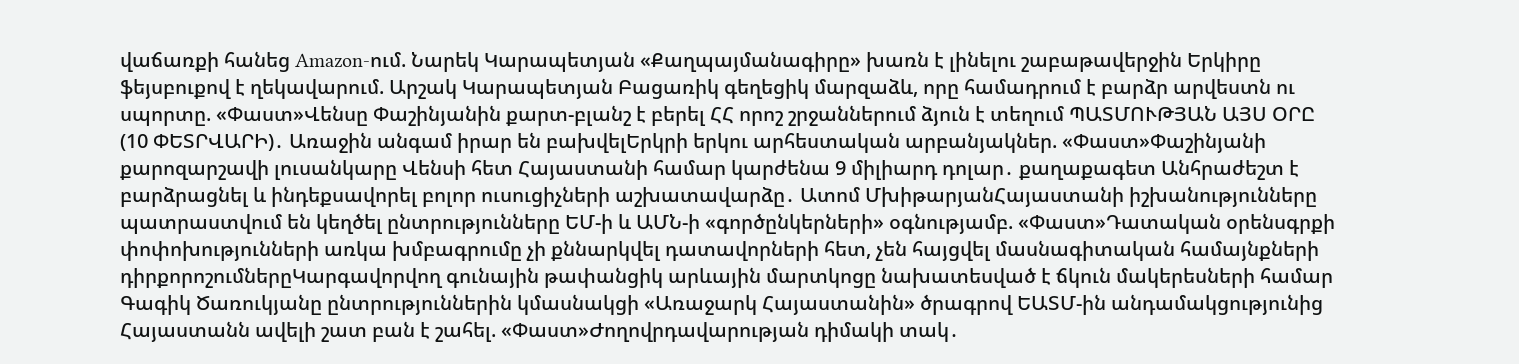վաճառքի հանեց Amazon-ում. Նարեկ Կարապետյան «Քաղպայմանագիրը» խառն է լինելու շաբաթավերջին Երկիրը ֆեյսբուքով է ղեկավարում. Արշակ Կարապետյան Բացառիկ գեղեցիկ մարզաձև, որը համադրում է բարձր արվեստն ու սպորտը. «Փաստ»Վենսը Փաշինյանին քարտ-բլանշ է բերել ՀՀ որոշ շրջաններում ձյուն է տեղում ՊԱՏՄՈՒԹՅԱՆ ԱՅՍ ՕՐԸ (10 ՓԵՏՐՎԱՐԻ)․ Առաջին անգամ իրար են բախվելԵրկրի երկու արհեստական արբանյակներ. «Փաստ»Փաշինյանի քարոզարշավի լուսանկարը Վենսի հետ Հայաստանի համար կարժենա 9 միլիարդ դոլար․ քաղաքագետ Անհրաժեշտ է բարձրացնել և ինդեքսավորել բոլոր ուսուցիչների աշխատավարձը․ Ատոմ ՄխիթարյանՀայաստանի իշխանությունները պատրաստվում են կեղծել ընտրությունները ԵՄ-ի և ԱՄՆ-ի «գործընկերների» օգնությամբ. «Փաստ»Դատական օրենսգրքի փոփոխությունների առկա խմբագրումը չի քննարկվել դատավորների հետ, չեն հայցվել մասնագիտական համայնքների դիրքորոշումներըԿարգավորվող գունային թափանցիկ արևային մարտկոցը նախատեսված է ճկուն մակերեսների համար Գագիկ Ծառուկյանը ընտրություններին կմասնակցի «Առաջարկ Հայաստանին» ծրագրով ԵԱՏՄ-ին անդամակցությունից Հայաստանն ավելի շատ բան է շահել. «Փաստ»Ժողովրդավարության դիմակի տակ․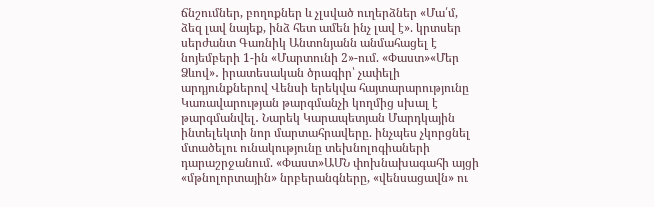ճնշումներ, բողոքներ և չլսված ուղերձներ «Մա՛մ, ձեզ լավ նայեք, ինձ հետ ամեն ինչ լավ է». կրտսեր սերժանտ Գառնիկ Անտոնյանն անմահացել է նոյեմբերի 1-ին «Մարտունի 2»-ում. «Փաստ»«Մեր Ձևով»․ իրատեսական ծրագիր՝ չափելի արդյունքներով Վենսի երեկվա հայտարարությունը Կառավարության թարգմանչի կողմից սխալ է թարգմանվել․ Նարեկ Կարապետյան Մարդկային ինտելեկտի նոր մարտահրավերը. ինչպես չկորցնել մտածելու ունակությունը տեխնոլոգիաների դարաշրջանում. «Փաստ»ԱՄՆ փոխնախագահի այցի «մթնոլորտային» նրբերանգները, «վենսացավն» ու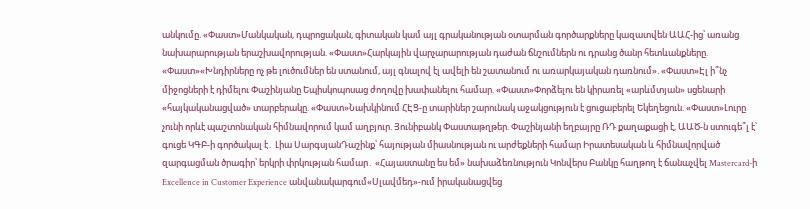անկումը. «Փաստ»Մանկական, դպրոցական, գիտական կամ այլ գրականության օտարման գործարքները կազատվեն ԱԱՀ-ից՝ առանց նախարարության երաշխավորության. «Փաստ»Հարկային վարչարարության դաժան ճնշումներն ու դրանց ծանր հետևանքները. «Փաստ»«Խնդիրները ոչ թե լուծումներ են ստանում, այլ գնալով էլ ավելի են շատանում ու առարկայական դառնում». «Փաստ»Էլ ի՞նչ միջոցների է դիմելու Փաշինյանը Եպիսկոպոսաց ժողովը խափանելու համար. «Փաստ»Փորձելու են կիրառել «արևմտյան» սցենարի «հայկականացված» տարբերակը. «Փաստ»Նախկինում ՀԷՑ-ը տարիներ շարունակ աջակցություն է ցուցաբերել Եկեղեցուն. «Փաստ»Լուրը չունի որևէ պաշտոնական հիմնավորում կամ աղբյուր. Յունիբանկ Փաստաթղթեր. Փաշինյանի եղբայրը ՌԴ քաղաքացի է, ԱԱԾ-ն ստուգե՞լ է՝ գուցե ԿԳԲ-ի գործակալ է․ Լիա ՍարգսյանԴաշինք՝ հայության միասնության ու արժեքների համար Իրատեսական և հիմնավորված զարգացման ծրագիր՝ երկրի փրկության համար․ «Հայաստանը ես եմ» նախաձեռնություն Կոնվերս Բանկը հաղթող է ճանաչվել Mastercard-ի Excellence in Customer Experience անվանակարգում«Սլավմեդ»-ում իրականացվեց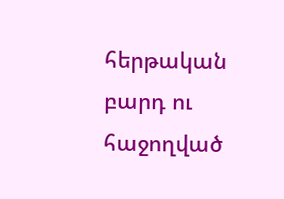հերթական բարդ ու հաջողված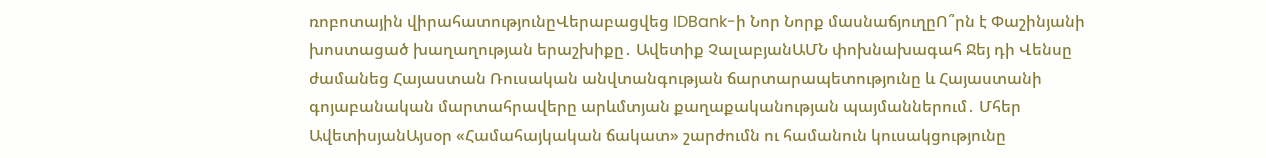ռոբոտային վիրահատությունըՎերաբացվեց IDBank-ի Նոր Նորք մասնաճյուղըՈ՞րն է Փաշինյանի խոստացած խաղաղության երաշխիքը․ Ավետիք ՉալաբյանԱՄՆ փոխնախագահ Ջեյ դի Վենսը ժամանեց Հայաստան Ռուսական անվտանգության ճարտարապետությունը և Հայաստանի գոյաբանական մարտահրավերը արևմտյան քաղաքականության պայմաններում․ Մհեր ԱվետիսյանԱյսօր «Համահայկական ճակատ» շարժումն ու համանուն կուսակցությունը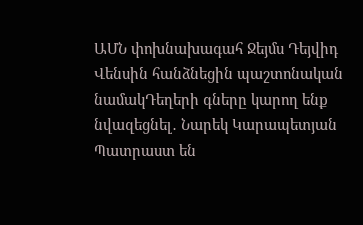ԱՄՆ փոխնախագահ Ջեյմս Դեյվիդ Վենսին հանձնեցին պաշտոնական նամակԴեղերի գները կարող ենք նվազեցնել․ Նարեկ Կարապետյան Պատրաստ են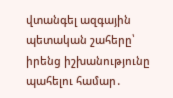վտանգել ազգային պետական շահերը՝ իրենց իշխանությունը պահելու համար․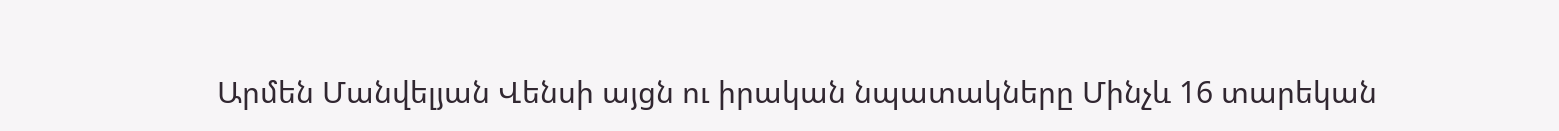Արմեն Մանվելյան Վենսի այցն ու իրական նպատակները Մինչև 16 տարեկան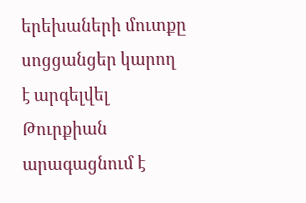երեխաների մուտքը սոցցանցեր կարող է արգելվել Թուրքիան արագացնում է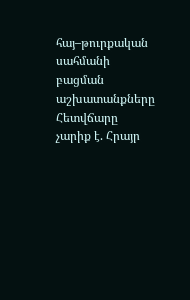հայ–թուրքական սահմանի բացման աշխատանքները Հետվճարը չարիք է. Հրայր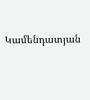Կամենդատյան